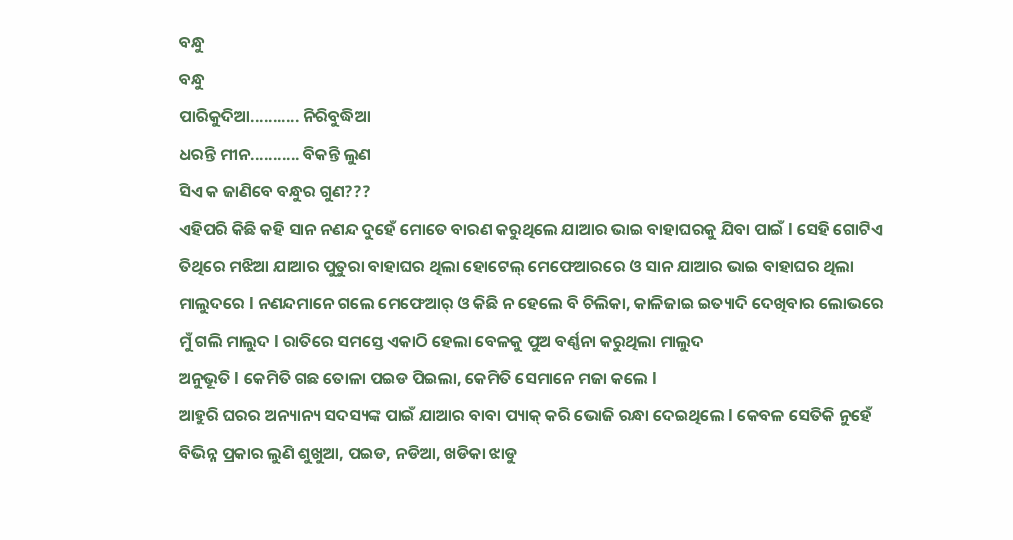ବନ୍ଧୁ
ବନ୍ଧୁ
ପାରିକୁଦିଆ........... ନିରିବୁଦ୍ଧିଆ
ଧରନ୍ତି ମୀନ........... ବିକନ୍ତି ଲୁଣ
ସିଏ କ ଜାଣିବେ ବନ୍ଧୁର ଗୁଣ???
ଏହିପରି କିଛି କହି ସାନ ନଣନ୍ଦ ଦୁହେଁ ମୋତେ ବାରଣ କରୁଥିଲେ ଯାଆର ଭାଇ ବାହାଘରକୁ ଯିବା ପାଇଁ l ସେହି ଗୋଟିଏ ତିଥିରେ ମଝିଆ ଯାଆର ପୁତୁରା ବାହାଘର ଥିଲା ହୋଟେଲ୍ ମେଫେଆରରେ ଓ ସାନ ଯାଆର ଭାଇ ବାହାଘର ଥିଲା ମାଲୁଦରେ l ନଣନ୍ଦମାନେ ଗଲେ ମେଫେଆର୍ ଓ କିଛି ନ ହେଲେ ବି ଚିଲିକା, କାଳିଜାଇ ଇତ୍ୟାଦି ଦେଖିବାର ଲୋଭରେ ମୁଁ ଗଲି ମାଲୁଦ l ରାତିରେ ସମସ୍ତେ ଏକାଠି ହେଲା ବେଳକୁ ପୁଅ ବର୍ଣ୍ଣନା କରୁଥିଲା ମାଲୁଦ
ଅନୁଭୂତି l କେମିତି ଗଛ ତୋଳା ପଇଡ ପିଇଲା, କେମିତି ସେମାନେ ମଜା କଲେ l
ଆହୁରି ଘରର ଅନ୍ୟାନ୍ୟ ସଦସ୍ୟଙ୍କ ପାଇଁ ଯାଆର ବାବା ପ୍ୟାକ୍ କରି ଭୋଜି ରନ୍ଧା ଦେଇଥିଲେ l କେବଳ ସେତିକି ନୁହେଁ ବିଭିନ୍ନ ପ୍ରକାର ଲୁଣି ଶୁଖୁଆ, ପଇଡ, ନଡିଆ, ଖଡିକା ଝାଡୁ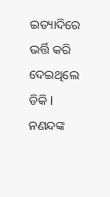ଇତ୍ୟାଦିରେ ଭର୍ତ୍ତି କରି ଦେଇଥିଲେ ଡିକି l
ନଣନ୍ଦଙ୍କ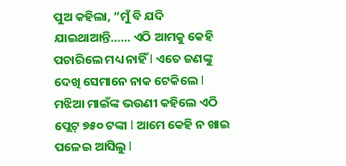ପୁଅ କହିଲା, “ମୁଁ ବି ଯଦି ଯାଇଥାଆନ୍ତି…… ଏଠି ଆମକୁ କେହି ପଚାରିଲେ ମଧ୍ୟ ନାହିଁ l ଏତେ ଜଣଙ୍କୁ ଦେଖି ସେମାନେ ନାକ ଟେକିଲେ l ମଝିଆ ମାଇଁଙ୍କ ଭଉଣୀ କହିଲେ ଏଠି ପ୍ଲେଟ୍ ୭୫୦ ଟଙ୍କା l ଆମେ କେହି ନ ଖାଇ ପଳେଇ ଆସିଲୁ l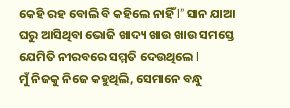କେହି ରହ ବୋଲି ବି କହିଲେ ନାହିଁ l” ସାନ ଯାଆ ଘରୁ ଆସିଥିବା ଭୋଜି ଖାଦ୍ୟ ଖାଉ ଖାଉ ସମସ୍ତେ ଯେମିତି ନୀରବରେ ସମ୍ମତି ଦେଉଥିଲେ l
ମୁଁ ନିଜକୁ ନିଜେ କହୁଥିଲି, ସେମାନେ ବନ୍ଧୁ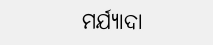ମର୍ଯ୍ୟାଦା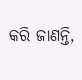କରି ଜାଣନ୍ତି,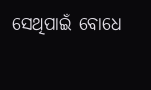ସେଥିପାଇଁ ବୋଧେ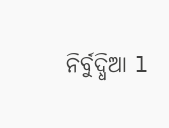ନିର୍ବୁଦ୍ଧିଆ l